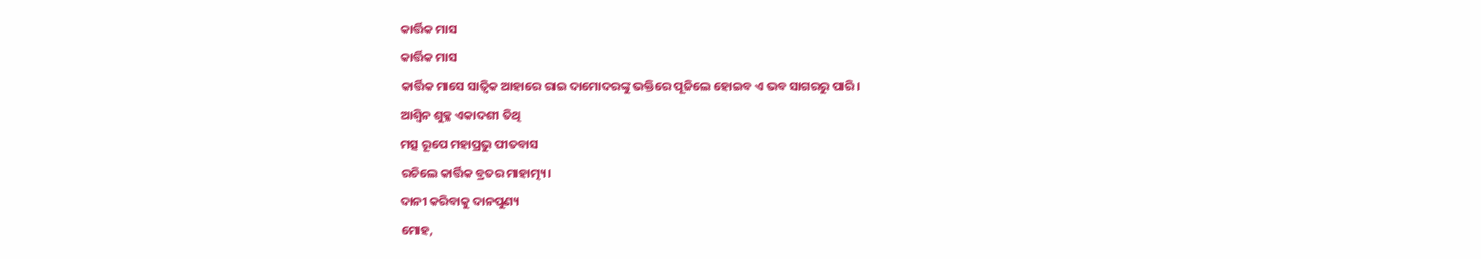କାର୍ତ୍ତିକ ମାସ
କାର୍ତ୍ତିକ ମାସ
କାର୍ତ୍ତିକ ମାସେ ସାତ୍ଵିକ ଆହାରେ ରାଇ ଦାମୋଦରଙ୍କୁ ଭକ୍ତିରେ ପୂଜିଲେ ହୋଇବ ଏ ଭବ ସାଗରରୁ ପାରି।
ଆଶ୍ୱିନ ଶୁକ୍ଳ ଏକାଦଶୀ ତିଥି
ମତ୍ସ ରୂପେ ମହାପ୍ରଭୁ ପୀତବାସ
ରଚିଲେ କାର୍ତ୍ତିକ ବ୍ରତର ମାହାତ୍ମ୍ୟ।
ଦାନୀ କରିବାକୁ ଦାନପୁଣ୍ୟ
ମୋହ,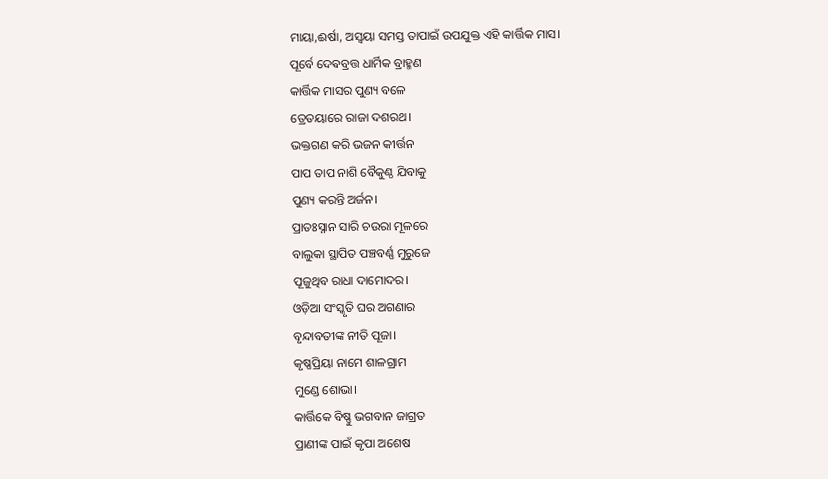ମାୟା,ଈର୍ଷା, ଅସ୍ୱୟା ସମସ୍ତ ତାପାଇଁ ଉପଯୁକ୍ତ ଏହି କାର୍ତ୍ତିକ ମାସ।
ପୂର୍ବେ ଦେଵବ୍ରତ୍ତ ଧାର୍ମିକ ବ୍ରାହ୍ମଣ
କାର୍ତ୍ତିକ ମାସର ପୁଣ୍ୟ ବଳେ
ତ୍ରେତୟାରେ ରାଜା ଦଶରଥ।
ଭକ୍ତଗଣ କରି ଭଜନ କୀର୍ତ୍ତନ
ପାପ ତାପ ନାଶି ବୈକୁଣ୍ଠ ଯିବାକୁ
ପୁଣ୍ୟ କରନ୍ତି ଅର୍ଜନ।
ପ୍ରାତଃସ୍ନାନ ସାରି ଚଉରା ମୂଳରେ
ବାଲୁକା ସ୍ଥାପିତ ପଞ୍ଚବର୍ଣ୍ଣ ମୁରୁଜେ
ପୂଜୁଥିବ ରାଧା ଦାମୋଦର।
ଓଡ଼ିଆ ସଂସ୍କୃତି ଘର ଅଗଣାର
ବୃନ୍ଦାବତୀଙ୍କ ନୀତି ପୂଜା।
କୃଷ୍ଣପ୍ରିୟା ନାମେ ଶାଳଗ୍ରାମ
ମୁଣ୍ଡେ ଶୋଭା।
କାର୍ତ୍ତିକେ ବିଷ୍ଣୁ ଭଗବାନ ଜାଗ୍ରତ
ପ୍ରାଣୀଙ୍କ ପାଇଁ କୃପା ଅଶେଷ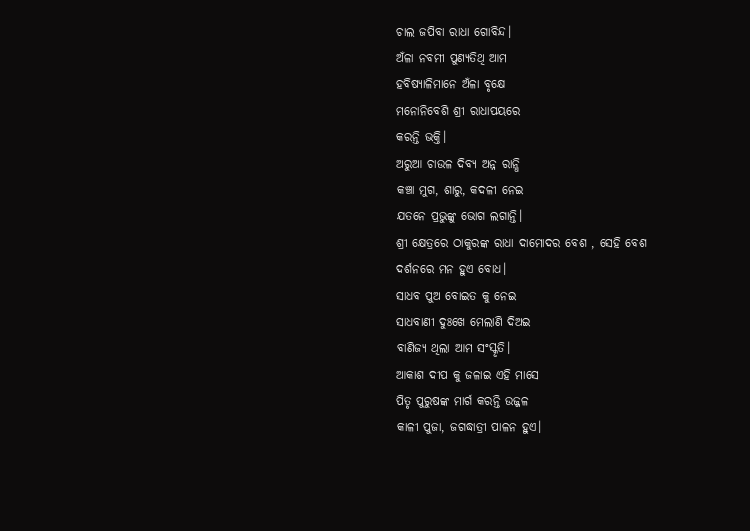ଚାଲ ଜପିବା ରାଧା ଗୋବିନ୍ଦ।
ଅଁଳା ନବମୀ ପୁଣ୍ୟତିଥି ଆମ
ହବିଷ୍ୟାଳିମାନେ ଅଁଳା ବୃକ୍ଷେ
ମନୋନିବେଶି ଶ୍ରୀ ରାଧାପୟରେ
କରନ୍ତି ଭକ୍ତି।
ଅରୁଆ ଚାଉଳ ଦିବ୍ୟ ଅନ୍ନ ରାନ୍ଧି
କଞ୍ଚା ମୁଗ, ଶାରୁ, କଦଳୀ ନେଇ
ଯତନେ ପ୍ରଭୁଙ୍କୁ ଭୋଗ ଲଗାନ୍ତି।
ଶ୍ରୀ କ୍ଷେତ୍ରରେ ଠାକୁରଙ୍କ ରାଧା ଦାମୋଦର ବେଶ , ସେହି ବେଶ
ଦର୍ଶନରେ ମନ ହୁଏ ବୋଧ।
ସାଧବ ପୁଅ ବୋଇତ କୁ ନେଇ
ସାଧବାଣୀ ଦୁଃଖେ ମେଲାଣି ଦିଅଇ
ବାଣିଜ୍ୟ ଥିଲା ଆମ ସଂସ୍କୃତି।
ଆକାଶ ଦୀପ କୁ ଜଳାଇ ଏହି ମାସେ
ପିତୃ ପୁରୁଷଙ୍କ ମାର୍ଗ କରନ୍ତି ଉଜ୍ଜଳ
କାଳୀ ପୁଜା, ଜଗଦ୍ଧାତ୍ରୀ ପାଳନ ହୁଏ।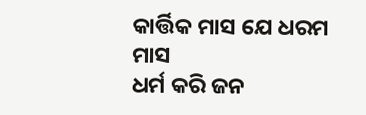କାର୍ତ୍ତିକ ମାସ ଯେ ଧରମ ମାସ
ଧର୍ମ କରି ଜନ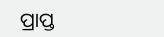ପ୍ରାପ୍ତ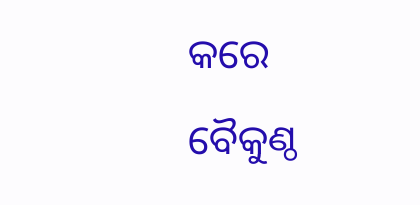କରେ ବୈକୁଣ୍ଠ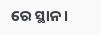ରେ ସ୍ଥାନ।